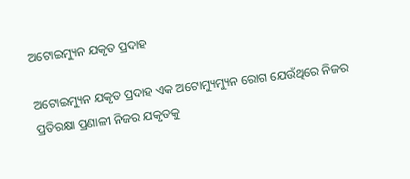ଅଟୋଇମ୍ୟୁନ ଯକୃତ ପ୍ରଦାହ

ଅଟୋଇମ୍ୟୁନ ଯକୃତ ପ୍ରଦାହ ଏକ ଅଟୋମ୍ୟୁମ୍ୟୁନ ରୋଗ ଯେଉଁଥିରେ ନିଜର ପ୍ରତିରକ୍ଷା ପ୍ରଣାଳୀ ନିଜର ଯକୃତକୁ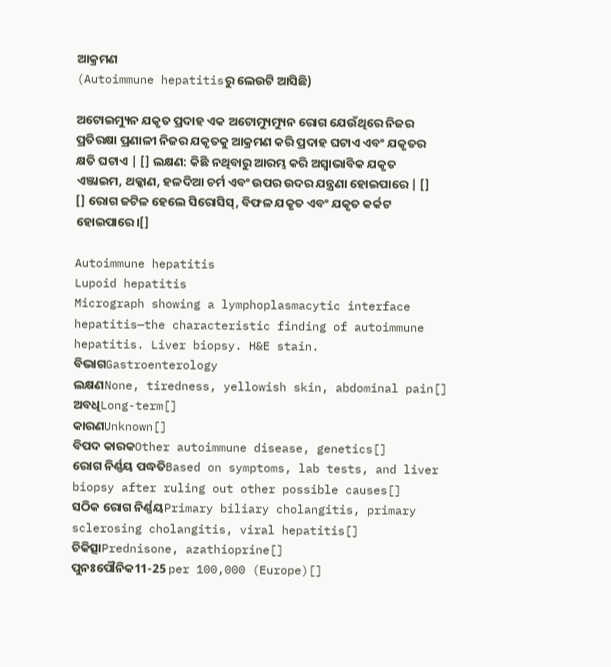ଆକ୍ରମଣ
(Autoimmune hepatitisରୁ ଲେଉଟି ଆସିଛି)

ଅଟୋଇମ୍ୟୁନ ଯକୃତ ପ୍ରଦାହ ଏକ ଅଟୋମ୍ୟୁମ୍ୟୁନ ରୋଗ ଯେଉଁଥିରେ ନିଜର ପ୍ରତିରକ୍ଷା ପ୍ରଣାଳୀ ନିଜର ଯକୃତକୁ ଆକ୍ରମଣ କରି ପ୍ରଦାହ ଘଟାଏ ଏବଂ ଯକୃତର କ୍ଷତି ଘଟାଏ | [] ଲକ୍ଷଣ: କିଛି ନଥିବାରୁ ଆରମ୍ଭ କରି ଅସ୍ୱାଭାବିକ ଯକୃତ ଏଞ୍ଜାଇମ, ଥକ୍କାଣ, ହଳଦିଆ ଚର୍ମ ଏବଂ ଉପର ଉଦର ଯନ୍ତ୍ରଣା ହୋଇପାରେ | [] [] ରୋଗ ଜଟିଳ ହେଲେ ସିରୋସିସ୍, ବିଫଳ ଯକୃତ ଏବଂ ଯକୃତ କର୍କଟ ହୋଇପାରେ।[]

Autoimmune hepatitis
Lupoid hepatitis
Micrograph showing a lymphoplasmacytic interface hepatitis—the characteristic finding of autoimmune hepatitis. Liver biopsy. H&E stain.
ବିଭାଗGastroenterology
ଲକ୍ଷଣNone, tiredness, yellowish skin, abdominal pain[]
ଅବଧିLong-term[]
କାରଣUnknown[]
ବିପଦ କାରକOther autoimmune disease, genetics[]
ରୋଗ ନିର୍ଣ୍ଣୟ ପଦ୍ଧତିBased on symptoms, lab tests, and liver biopsy after ruling out other possible causes[]
ସଠିକ ରୋଗ ନିର୍ଣ୍ଣୟPrimary biliary cholangitis, primary sclerosing cholangitis, viral hepatitis[]
ଚିକିତ୍ସାPrednisone, azathioprine[]
ପୁନଃପୌନିକ11-25 per 100,000 (Europe)[]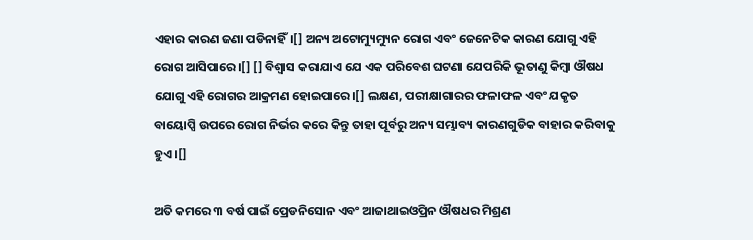ଏହାର କାରଣ ଜଣା ପଡିନାହିଁ।[] ଅନ୍ୟ ଅଟୋମ୍ୟୁମ୍ୟୁନ ରୋଗ ଏବଂ ଜେନେଟିକ କାରଣ ଯୋଗୁ ଏହି ରୋଗ ଆସିପାରେ।[] [] ବିଶ୍ୱାସ କରାଯାଏ ଯେ ଏକ ପରିବେଶ ଘଟଣା ଯେପରିକି ଭୂତାଣୁ କିମ୍ବା ଔଷଧ ଯୋଗୁ ଏହି ରୋଗର ଆକ୍ରମଣ ହୋଇପାରେ।[] ଲକ୍ଷଣ, ପରୀକ୍ଷାଗାରର ଫଳାଫଳ ଏବଂ ଯକୃତ ବାୟୋପ୍ସି ଉପରେ ରୋଗ ନିର୍ଭର କରେ କିନ୍ତୁ ତାହା ପୂର୍ବରୁ ଅନ୍ୟ ସମ୍ଭାବ୍ୟ କାରଣଗୁଡିକ ବାହାର କରିବାକୁ ହୁଏ ।[]

ଅତି କମରେ ୩ ବର୍ଷ ପାଇଁ ପ୍ରେଡନିସୋନ ଏବଂ ଆଜାଥାଇଓପ୍ରିନ ଔଷଧର ମିଶ୍ରଣ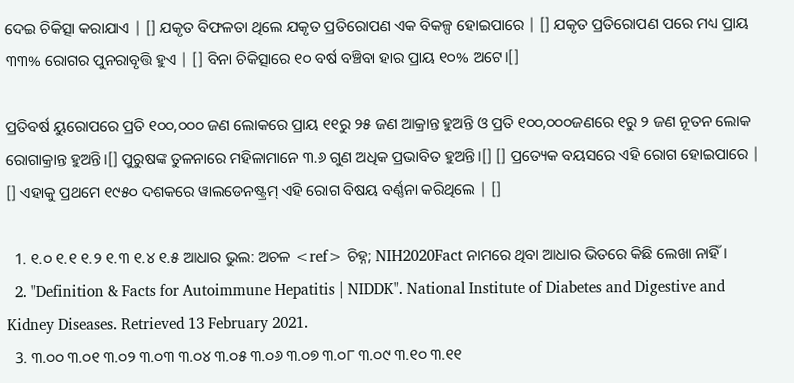ଦେଇ ଚିକିତ୍ସା କରାଯାଏ | [] ଯକୃତ ବିଫଳତା ଥିଲେ ଯକୃତ ପ୍ରତିରୋପଣ ଏକ ବିକଳ୍ପ ହୋଇପାରେ | [] ଯକୃତ ପ୍ରତିରୋପଣ ପରେ ମଧ୍ୟ ପ୍ରାୟ ୩୩% ରୋଗର ପୁନରାବୃତ୍ତି ହୁଏ | [] ବିନା ଚିକିତ୍ସାରେ ୧୦ ବର୍ଷ ବଞ୍ଚିବା ହାର ପ୍ରାୟ ୧୦% ଅଟେ।[]

ପ୍ରତିବର୍ଷ ୟୁରୋପରେ ପ୍ରତି ୧୦୦,୦୦୦ ଜଣ ଲୋକରେ ପ୍ରାୟ ୧୧ରୁ ୨୫ ଜଣ ଆକ୍ରାନ୍ତ ହୁଅନ୍ତି ଓ ପ୍ରତି ୧୦୦,୦୦୦ଜଣରେ ୧ରୁ ୨ ଜଣ ନୂତନ ଲୋକ ରୋଗାକ୍ରାନ୍ତ ହୁଅନ୍ତି।[] ପୁରୁଷଙ୍କ ତୁଳନାରେ ମହିଳାମାନେ ୩.୬ ଗୁଣ ଅଧିକ ପ୍ରଭାବିତ ହୁଅନ୍ତି।[] [] ପ୍ରତ୍ୟେକ ବୟସରେ ଏହି ରୋଗ ହୋଇପାରେ | [] ଏହାକୁ ପ୍ରଥମେ ୧୯୫୦ ଦଶକରେ ୱାଲଡେନଷ୍ଟ୍ରମ୍ ଏହି ରୋଗ ବିଷୟ ବର୍ଣ୍ଣନା କରିଥିଲେ | []

  1. ୧.୦ ୧.୧ ୧.୨ ୧.୩ ୧.୪ ୧.୫ ଆଧାର ଭୁଲ: ଅଚଳ <ref> ଚିହ୍ନ; NIH2020Fact ନାମରେ ଥିବା ଆଧାର ଭିତରେ କିଛି ଲେଖା ନାହିଁ ।
  2. "Definition & Facts for Autoimmune Hepatitis | NIDDK". National Institute of Diabetes and Digestive and Kidney Diseases. Retrieved 13 February 2021.
  3. ୩.୦୦ ୩.୦୧ ୩.୦୨ ୩.୦୩ ୩.୦୪ ୩.୦୫ ୩.୦୬ ୩.୦୭ ୩.୦୮ ୩.୦୯ ୩.୧୦ ୩.୧୧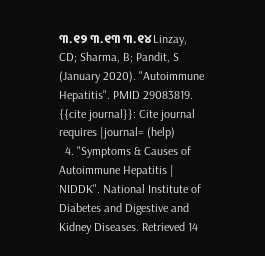୩.୧୨ ୩.୧୩ ୩.୧୪ Linzay, CD; Sharma, B; Pandit, S (January 2020). "Autoimmune Hepatitis". PMID 29083819. {{cite journal}}: Cite journal requires |journal= (help)
  4. "Symptoms & Causes of Autoimmune Hepatitis | NIDDK". National Institute of Diabetes and Digestive and Kidney Diseases. Retrieved 14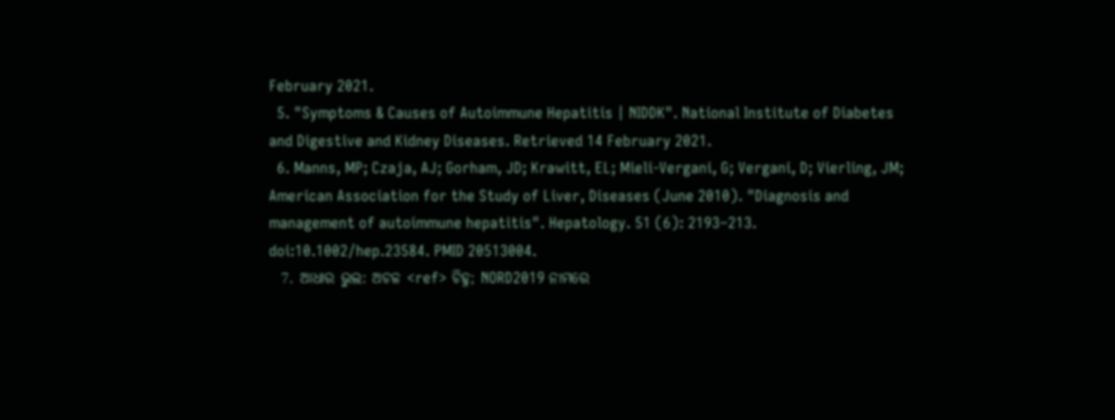February 2021.
  5. "Symptoms & Causes of Autoimmune Hepatitis | NIDDK". National Institute of Diabetes and Digestive and Kidney Diseases. Retrieved 14 February 2021.
  6. Manns, MP; Czaja, AJ; Gorham, JD; Krawitt, EL; Mieli-Vergani, G; Vergani, D; Vierling, JM; American Association for the Study of Liver, Diseases (June 2010). "Diagnosis and management of autoimmune hepatitis". Hepatology. 51 (6): 2193–213. doi:10.1002/hep.23584. PMID 20513004.
  7. ଆଧାର ଭୁଲ: ଅଚଳ <ref> ଚିହ୍ନ; NORD2019 ନାମରେ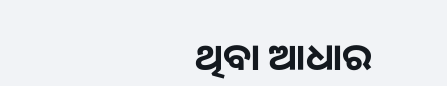ଥିବା ଆଧାର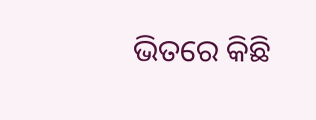ଭିତରେ କିଛି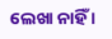ଲେଖା ନାହିଁ ।